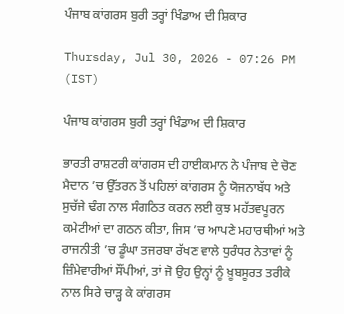ਪੰਜਾਬ ਕਾਂਗਰਸ ਬੁਰੀ ਤਰ੍ਹਾਂ ਖਿੰਡਾਅ ਦੀ ਸ਼ਿਕਾਰ

Thursday, Jul 30, 2026 - 07:26 PM (IST)

ਪੰਜਾਬ ਕਾਂਗਰਸ ਬੁਰੀ ਤਰ੍ਹਾਂ ਖਿੰਡਾਅ ਦੀ ਸ਼ਿਕਾਰ

ਭਾਰਤੀ ਰਾਸ਼ਟਰੀ ਕਾਂਗਰਸ ਦੀ ਹਾਈਕਮਾਨ ਨੇ ਪੰਜਾਬ ਦੇ ਚੋਣ ਮੈਦਾਨ ’ਚ ਉੱਤਰਨ ਤੋਂ ਪਹਿਲਾਂ ਕਾਂਗਰਸ ਨੂੰ ਯੋਜਨਾਬੱਧ ਅਤੇ ਸੁਚੱਜੇ ਢੰਗ ਨਾਲ ਸੰਗਠਿਤ ਕਰਨ ਲਈ ਕੁਝ ਮਹੱਤਵਪੂਰਨ ਕਮੇਟੀਆਂ ਦਾ ਗਠਨ ਕੀਤਾ, ਜਿਸ ’ਚ ਆਪਣੇ ਮਹਾਰਥੀਆਂ ਅਤੇ ਰਾਜਨੀਤੀ ’ਚ ਡੂੰਘਾ ਤਜਰਬਾ ਰੱਖਣ ਵਾਲੇ ਧੁਰੰਧਰ ਨੇਤਾਵਾਂ ਨੂੰ ਜ਼ਿੰਮੇਵਾਰੀਆਂ ਸੌਂਪੀਆਂ, ਤਾਂ ਜੋ ਉਹ ਉਨ੍ਹਾਂ ਨੂੰ ਖ਼ੂਬਸੂਰਤ ਤਰੀਕੇ ਨਾਲ ਸਿਰੇ ਚਾੜ੍ਹ ਕੇ ਕਾਂਗਰਸ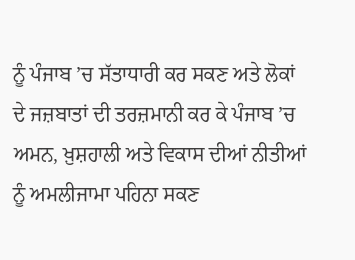ਨੂੰ ਪੰਜਾਬ ’ਚ ਸੱਤਾਧਾਰੀ ਕਰ ਸਕਣ ਅਤੇ ਲੋਕਾਂ ਦੇ ਜਜ਼ਬਾਤਾਂ ਦੀ ਤਰਜ਼ਮਾਨੀ ਕਰ ਕੇ ਪੰਜਾਬ ’ਚ ਅਮਨ, ਖ਼ੁਸ਼ਹਾਲੀ ਅਤੇ ਵਿਕਾਸ ਦੀਆਂ ਨੀਤੀਆਂ ਨੂੰ ਅਮਲੀਜਾਮਾ ਪਹਿਨਾ ਸਕਣ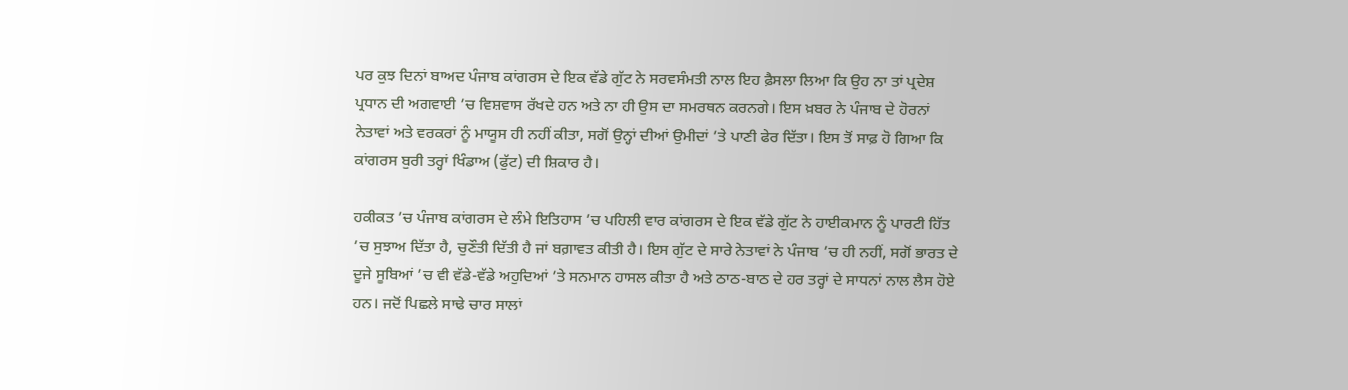ਪਰ ਕੁਝ ਦਿਨਾਂ ਬਾਅਦ ਪੰਜਾਬ ਕਾਂਗਰਸ ਦੇ ਇਕ ਵੱਡੇ ਗੁੱਟ ਨੇ ਸਰਵਸੰਮਤੀ ਨਾਲ ਇਹ ਫ਼ੈਸਲਾ ਲਿਆ ਕਿ ਉਹ ਨਾ ਤਾਂ ਪ੍ਰਦੇਸ਼ ਪ੍ਰਧਾਨ ਦੀ ਅਗਵਾਈ ’ਚ ਵਿਸ਼ਵਾਸ ਰੱਖਦੇ ਹਨ ਅਤੇ ਨਾ ਹੀ ਉਸ ਦਾ ਸਮਰਥਨ ਕਰਨਗੇ। ਇਸ ਖ਼ਬਰ ਨੇ ਪੰਜਾਬ ਦੇ ਹੋਰਨਾਂ ਨੇਤਾਵਾਂ ਅਤੇ ਵਰਕਰਾਂ ਨੂੰ ਮਾਯੂਸ ਹੀ ਨਹੀਂ ਕੀਤਾ, ਸਗੋਂ ਉਨ੍ਹਾਂ ਦੀਆਂ ਉਮੀਦਾਂ ’ਤੇ ਪਾਣੀ ਫੇਰ ਦਿੱਤਾ। ਇਸ ਤੋਂ ਸਾਫ਼ ਹੋ ਗਿਆ ਕਿ ਕਾਂਗਰਸ ਬੁਰੀ ਤਰ੍ਹਾਂ ਖਿੰਡਾਅ (ਫੁੱਟ) ਦੀ ਸ਼ਿਕਾਰ ਹੈ।

ਹਕੀਕਤ ’ਚ ਪੰਜਾਬ ਕਾਂਗਰਸ ਦੇ ਲੰਮੇ ਇਤਿਹਾਸ ’ਚ ਪਹਿਲੀ ਵਾਰ ਕਾਂਗਰਸ ਦੇ ਇਕ ਵੱਡੇ ਗੁੱਟ ਨੇ ਹਾਈਕਮਾਨ ਨੂੰ ਪਾਰਟੀ ਹਿੱਤ ’ਚ ਸੁਝਾਅ ਦਿੱਤਾ ਹੈ, ਚੁਣੌਤੀ ਦਿੱਤੀ ਹੈ ਜਾਂ ਬਗ਼ਾਵਤ ਕੀਤੀ ਹੈ। ਇਸ ਗੁੱਟ ਦੇ ਸਾਰੇ ਨੇਤਾਵਾਂ ਨੇ ਪੰਜਾਬ ’ਚ ਹੀ ਨਹੀਂ, ਸਗੋਂ ਭਾਰਤ ਦੇ ਦੂਜੇ ਸੂਬਿਆਂ ’ਚ ਵੀ ਵੱਡੇ-ਵੱਡੇ ਅਹੁਦਿਆਂ ’ਤੇ ਸਨਮਾਨ ਹਾਸਲ ਕੀਤਾ ਹੈ ਅਤੇ ਠਾਠ-ਬਾਠ ਦੇ ਹਰ ਤਰ੍ਹਾਂ ਦੇ ਸਾਧਨਾਂ ਨਾਲ ਲੈਸ ਹੋਏ ਹਨ। ਜਦੋਂ ਪਿਛਲੇ ਸਾਢੇ ਚਾਰ ਸਾਲਾਂ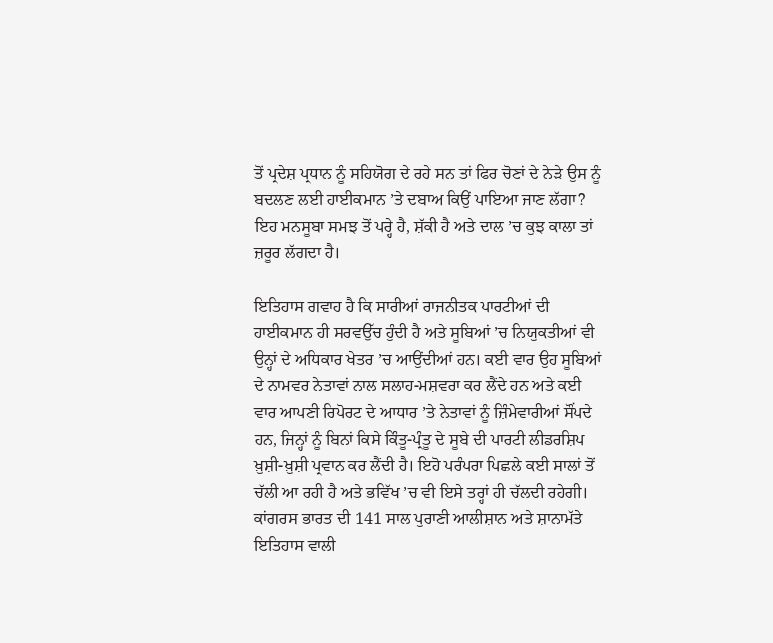ਤੋਂ ਪ੍ਰਦੇਸ਼ ਪ੍ਰਧਾਨ ਨੂੰ ਸਹਿਯੋਗ ਦੇ ਰਹੇ ਸਨ ਤਾਂ ਫਿਰ ਚੋਣਾਂ ਦੇ ਨੇੜੇ ਉਸ ਨੂੰ ਬਦਲਣ ਲਈ ਹਾਈਕਮਾਨ ’ਤੇ ਦਬਾਅ ਕਿਉਂ ਪਾਇਆ ਜਾਣ ਲੱਗਾ? ਇਹ ਮਨਸੂਬਾ ਸਮਝ ਤੋਂ ਪਰ੍ਹੇ ਹੈ, ਸ਼ੱਕੀ ਹੈ ਅਤੇ ਦਾਲ ’ਚ ਕੁਝ ਕਾਲਾ ਤਾਂ ਜ਼ਰੂਰ ਲੱਗਦਾ ਹੈ।

ਇਤਿਹਾਸ ਗਵਾਹ ਹੈ ਕਿ ਸਾਰੀਆਂ ਰਾਜਨੀਤਕ ਪਾਰਟੀਆਂ ਦੀ ਹਾਈਕਮਾਨ ਹੀ ਸਰਵਉੱਚ ਹੁੰਦੀ ਹੈ ਅਤੇ ਸੂਬਿਆਂ ’ਚ ਨਿਯੁਕਤੀਆਂ ਵੀ ਉਨ੍ਹਾਂ ਦੇ ਅਧਿਕਾਰ ਖੇਤਰ ’ਚ ਆਉਂਦੀਆਂ ਹਨ। ਕਈ ਵਾਰ ਉਹ ਸੂਬਿਆਂ ਦੇ ਨਾਮਵਰ ਨੇਤਾਵਾਂ ਨਾਲ ਸਲਾਹ-ਮਸ਼ਵਰਾ ਕਰ ਲੈਂਦੇ ਹਨ ਅਤੇ ਕਈ ਵਾਰ ਆਪਣੀ ਰਿਪੋਰਟ ਦੇ ਆਧਾਰ ’ਤੇ ਨੇਤਾਵਾਂ ਨੂੰ ਜ਼ਿੰਮੇਵਾਰੀਆਂ ਸੌਂਪਦੇ ਹਨ, ਜਿਨ੍ਹਾਂ ਨੂੰ ਬਿਨਾਂ ਕਿਸੇ ਕਿੰਤੂ-ਪ੍ਰੰਤੂ ਦੇ ਸੂਬੇ ਦੀ ਪਾਰਟੀ ਲੀਡਰਸ਼ਿਪ ਖ਼ੁਸ਼ੀ-ਖ਼ੁਸ਼ੀ ਪ੍ਰਵਾਨ ਕਰ ਲੈਂਦੀ ਹੈ। ਇਹੋ ਪਰੰਪਰਾ ਪਿਛਲੇ ਕਈ ਸਾਲਾਂ ਤੋਂ ਚੱਲੀ ਆ ਰਹੀ ਹੈ ਅਤੇ ਭਵਿੱਖ ’ਚ ਵੀ ਇਸੇ ਤਰ੍ਹਾਂ ਹੀ ਚੱਲਦੀ ਰਹੇਗੀ। ਕਾਂਗਰਸ ਭਾਰਤ ਦੀ 141 ਸਾਲ ਪੁਰਾਣੀ ਆਲੀਸ਼ਾਨ ਅਤੇ ਸ਼ਾਨਾਮੱਤੇ ਇਤਿਹਾਸ ਵਾਲੀ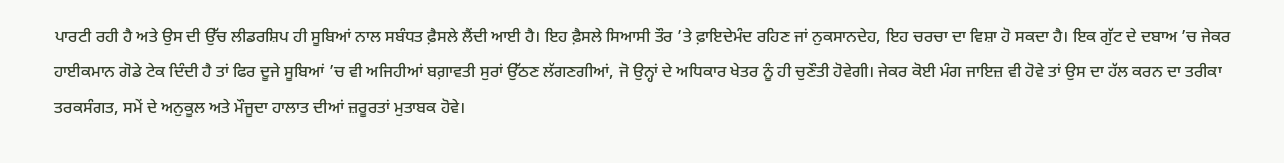ਪਾਰਟੀ ਰਹੀ ਹੈ ਅਤੇ ਉਸ ਦੀ ਉੱਚ ਲੀਡਰਸ਼ਿਪ ਹੀ ਸੂਬਿਆਂ ਨਾਲ ਸਬੰਧਤ ਫ਼ੈਸਲੇ ਲੈਂਦੀ ਆਈ ਹੈ। ਇਹ ਫ਼ੈਸਲੇ ਸਿਆਸੀ ਤੌਰ ’ਤੇ ਫ਼ਾਇਦੇਮੰਦ ਰਹਿਣ ਜਾਂ ਨੁਕਸਾਨਦੇਹ, ਇਹ ਚਰਚਾ ਦਾ ਵਿਸ਼ਾ ਹੋ ਸਕਦਾ ਹੈ। ਇਕ ਗੁੱਟ ਦੇ ਦਬਾਅ ’ਚ ਜੇਕਰ ਹਾਈਕਮਾਨ ਗੋਡੇ ਟੇਕ ਦਿੰਦੀ ਹੈ ਤਾਂ ਫਿਰ ਦੂਜੇ ਸੂਬਿਆਂ ’ਚ ਵੀ ਅਜਿਹੀਆਂ ਬਗ਼ਾਵਤੀ ਸੁਰਾਂ ਉੱਠਣ ਲੱਗਣਗੀਆਂ, ਜੋ ਉਨ੍ਹਾਂ ਦੇ ਅਧਿਕਾਰ ਖੇਤਰ ਨੂੰ ਹੀ ਚੁਣੌਤੀ ਹੋਵੇਗੀ। ਜੇਕਰ ਕੋਈ ਮੰਗ ਜਾਇਜ਼ ਵੀ ਹੋਵੇ ਤਾਂ ਉਸ ਦਾ ਹੱਲ ਕਰਨ ਦਾ ਤਰੀਕਾ ਤਰਕਸੰਗਤ, ਸਮੇਂ ਦੇ ਅਨੁਕੂਲ ਅਤੇ ਮੌਜੂਦਾ ਹਾਲਾਤ ਦੀਆਂ ਜ਼ਰੂਰਤਾਂ ਮੁਤਾਬਕ ਹੋਵੇ।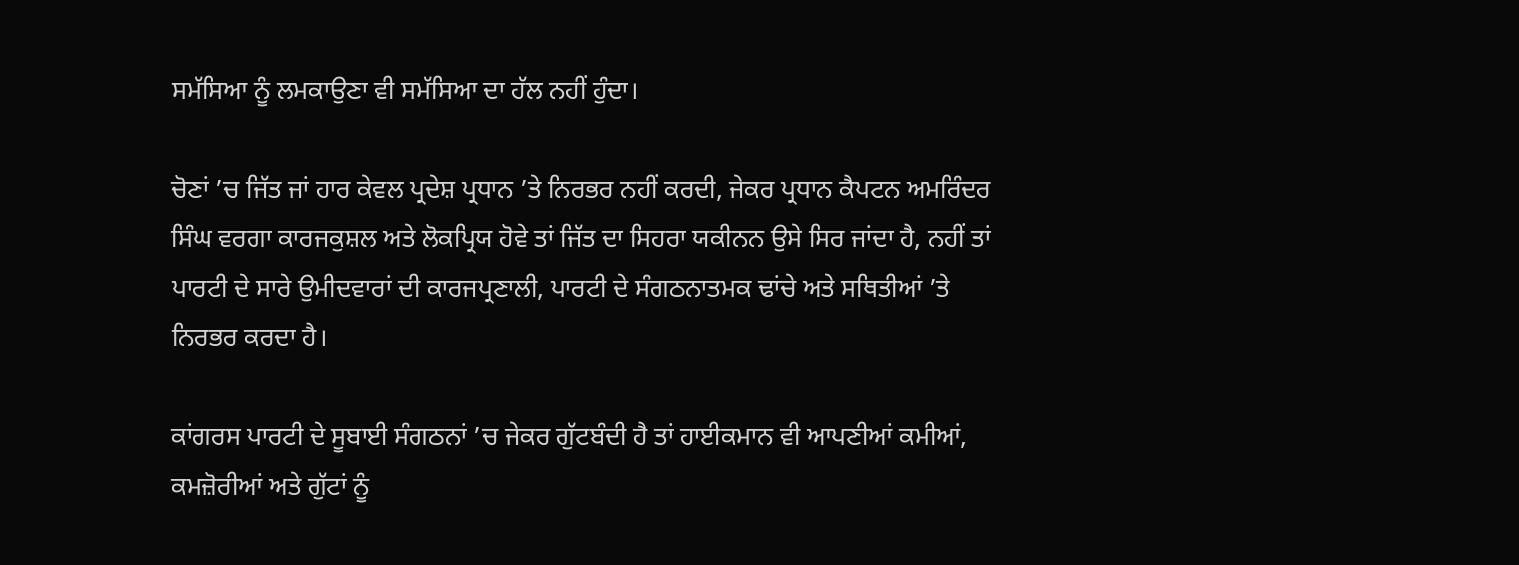ਸਮੱਸਿਆ ਨੂੰ ਲਮਕਾਉਣਾ ਵੀ ਸਮੱਸਿਆ ਦਾ ਹੱਲ ਨਹੀਂ ਹੁੰਦਾ।

ਚੋਣਾਂ ’ਚ ਜਿੱਤ ਜਾਂ ਹਾਰ ਕੇਵਲ ਪ੍ਰਦੇਸ਼ ਪ੍ਰਧਾਨ ’ਤੇ ਨਿਰਭਰ ਨਹੀਂ ਕਰਦੀ, ਜੇਕਰ ਪ੍ਰਧਾਨ ਕੈਪਟਨ ਅਮਰਿੰਦਰ ਸਿੰਘ ਵਰਗਾ ਕਾਰਜਕੁਸ਼ਲ ਅਤੇ ਲੋਕਪ੍ਰਿਯ ਹੋਵੇ ਤਾਂ ਜਿੱਤ ਦਾ ਸਿਹਰਾ ਯਕੀਨਨ ਉਸੇ ਸਿਰ ਜਾਂਦਾ ਹੈ, ਨਹੀਂ ਤਾਂ ਪਾਰਟੀ ਦੇ ਸਾਰੇ ਉਮੀਦਵਾਰਾਂ ਦੀ ਕਾਰਜਪ੍ਰਣਾਲੀ, ਪਾਰਟੀ ਦੇ ਸੰਗਠਨਾਤਮਕ ਢਾਂਚੇ ਅਤੇ ਸਥਿਤੀਆਂ ’ਤੇ ਨਿਰਭਰ ਕਰਦਾ ਹੈ।

ਕਾਂਗਰਸ ਪਾਰਟੀ ਦੇ ਸੂਬਾਈ ਸੰਗਠਨਾਂ ’ਚ ਜੇਕਰ ਗੁੱਟਬੰਦੀ ਹੈ ਤਾਂ ਹਾਈਕਮਾਨ ਵੀ ਆਪਣੀਆਂ ਕਮੀਆਂ, ਕਮਜ਼ੋਰੀਆਂ ਅਤੇ ਗੁੱਟਾਂ ਨੂੰ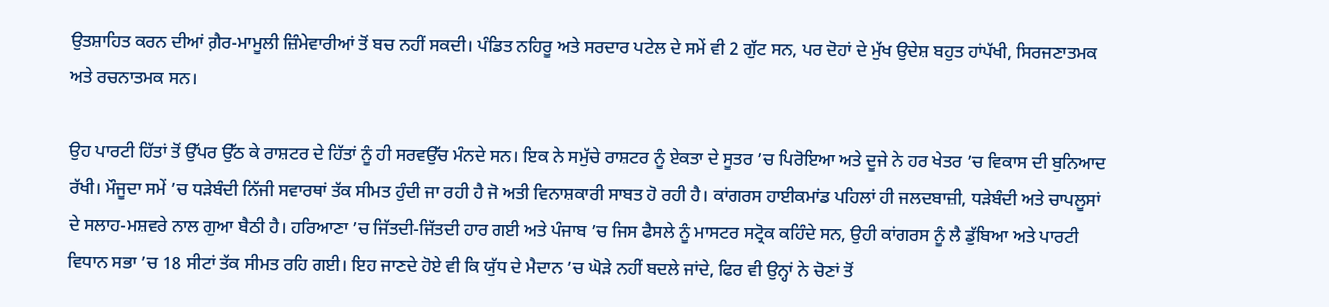ਉਤਸ਼ਾਹਿਤ ਕਰਨ ਦੀਆਂ ਗ਼ੈਰ-ਮਾਮੂਲੀ ਜ਼ਿੰਮੇਵਾਰੀਆਂ ਤੋਂ ਬਚ ਨਹੀਂ ਸਕਦੀ। ਪੰਡਿਤ ਨਹਿਰੂ ਅਤੇ ਸਰਦਾਰ ਪਟੇਲ ਦੇ ਸਮੇਂ ਵੀ 2 ਗੁੱਟ ਸਨ, ਪਰ ਦੋਹਾਂ ਦੇ ਮੁੱਖ ਉਦੇਸ਼ ਬਹੁਤ ਹਾਂਪੱਖੀ, ਸਿਰਜਣਾਤਮਕ ਅਤੇ ਰਚਨਾਤਮਕ ਸਨ।

ਉਹ ਪਾਰਟੀ ਹਿੱਤਾਂ ਤੋਂ ਉੱਪਰ ਉੱਠ ਕੇ ਰਾਸ਼ਟਰ ਦੇ ਹਿੱਤਾਂ ਨੂੰ ਹੀ ਸਰਵਉੱਚ ਮੰਨਦੇ ਸਨ। ਇਕ ਨੇ ਸਮੁੱਚੇ ਰਾਸ਼ਟਰ ਨੂੰ ਏਕਤਾ ਦੇ ਸੂਤਰ ’ਚ ਪਿਰੋਇਆ ਅਤੇ ਦੂਜੇ ਨੇ ਹਰ ਖੇਤਰ ’ਚ ਵਿਕਾਸ ਦੀ ਬੁਨਿਆਦ ਰੱਖੀ। ਮੌਜੂਦਾ ਸਮੇਂ ’ਚ ਧੜੇਬੰਦੀ ਨਿੱਜੀ ਸਵਾਰਥਾਂ ਤੱਕ ਸੀਮਤ ਹੁੰਦੀ ਜਾ ਰਹੀ ਹੈ ਜੋ ਅਤੀ ਵਿਨਾਸ਼ਕਾਰੀ ਸਾਬਤ ਹੋ ਰਹੀ ਹੈ। ਕਾਂਗਰਸ ਹਾਈਕਮਾਂਡ ਪਹਿਲਾਂ ਹੀ ਜਲਦਬਾਜ਼ੀ, ਧੜੇਬੰਦੀ ਅਤੇ ਚਾਪਲੂਸਾਂ ਦੇ ਸਲਾਹ-ਮਸ਼ਵਰੇ ਨਾਲ ਗੁਆ ਬੈਠੀ ਹੈ। ਹਰਿਆਣਾ ’ਚ ਜਿੱਤਦੀ-ਜਿੱਤਦੀ ਹਾਰ ਗਈ ਅਤੇ ਪੰਜਾਬ ’ਚ ਜਿਸ ਫੈਸਲੇ ਨੂੰ ਮਾਸਟਰ ਸਟ੍ਰੋਕ ਕਹਿੰਦੇ ਸਨ, ਉਹੀ ਕਾਂਗਰਸ ਨੂੰ ਲੈ ਡੁੱਬਿਆ ਅਤੇ ਪਾਰਟੀ ਵਿਧਾਨ ਸਭਾ ’ਚ 18 ਸੀਟਾਂ ਤੱਕ ਸੀਮਤ ਰਹਿ ਗਈ। ਇਹ ਜਾਣਦੇ ਹੋਏ ਵੀ ਕਿ ਯੁੱਧ ਦੇ ਮੈਦਾਨ ’ਚ ਘੋੜੇ ਨਹੀਂ ਬਦਲੇ ਜਾਂਦੇ, ਫਿਰ ਵੀ ਉਨ੍ਹਾਂ ਨੇ ਚੋਣਾਂ ਤੋਂ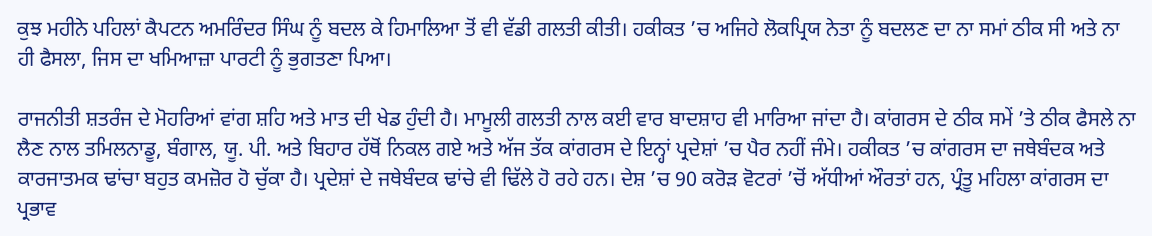ਕੁਝ ਮਹੀਨੇ ਪਹਿਲਾਂ ਕੈਪਟਨ ਅਮਰਿੰਦਰ ਸਿੰਘ ਨੂੰ ਬਦਲ ਕੇ ਹਿਮਾਲਿਆ ਤੋਂ ਵੀ ਵੱਡੀ ਗਲਤੀ ਕੀਤੀ। ਹਕੀਕਤ ’ਚ ਅਜਿਹੇ ਲੋਕਪ੍ਰਿਯ ਨੇਤਾ ਨੂੰ ਬਦਲਣ ਦਾ ਨਾ ਸਮਾਂ ਠੀਕ ਸੀ ਅਤੇ ਨਾ ਹੀ ਫੈਸਲਾ, ਜਿਸ ਦਾ ਖਮਿਆਜ਼ਾ ਪਾਰਟੀ ਨੂੰ ਭੁਗਤਣਾ ਪਿਆ।

ਰਾਜਨੀਤੀ ਸ਼ਤਰੰਜ ਦੇ ਮੋਹਰਿਆਂ ਵਾਂਗ ਸ਼ਹਿ ਅਤੇ ਮਾਤ ਦੀ ਖੇਡ ਹੁੰਦੀ ਹੈ। ਮਾਮੂਲੀ ਗਲਤੀ ਨਾਲ ਕਈ ਵਾਰ ਬਾਦਸ਼ਾਹ ਵੀ ਮਾਰਿਆ ਜਾਂਦਾ ਹੈ। ਕਾਂਗਰਸ ਦੇ ਠੀਕ ਸਮੇਂ ’ਤੇ ਠੀਕ ਫੈਸਲੇ ਨਾ ਲੈਣ ਨਾਲ ਤਮਿਲਨਾਡੂ, ਬੰਗਾਲ, ਯੂ. ਪੀ. ਅਤੇ ਬਿਹਾਰ ਹੱਥੋਂ ਨਿਕਲ ਗਏ ਅਤੇ ਅੱਜ ਤੱਕ ਕਾਂਗਰਸ ਦੇ ਇਨ੍ਹਾਂ ਪ੍ਰਦੇਸ਼ਾਂ ’ਚ ਪੈਰ ਨਹੀਂ ਜੰਮੇ। ਹਕੀਕਤ ’ਚ ਕਾਂਗਰਸ ਦਾ ਜਥੇਬੰਦਕ ਅਤੇ ਕਾਰਜਾਤਮਕ ਢਾਂਚਾ ਬਹੁਤ ਕਮਜ਼ੋਰ ਹੋ ਚੁੱਕਾ ਹੈ। ਪ੍ਰਦੇਸ਼ਾਂ ਦੇ ਜਥੇਬੰਦਕ ਢਾਂਚੇ ਵੀ ਢਿੱਲੇ ਹੋ ਰਹੇ ਹਨ। ਦੇਸ਼ ’ਚ 90 ਕਰੋੜ ਵੋਟਰਾਂ ’ਚੋਂ ਅੱਧੀਆਂ ਔਰਤਾਂ ਹਨ, ਪ੍ਰੰਤੂ ਮਹਿਲਾ ਕਾਂਗਰਸ ਦਾ ਪ੍ਰਭਾਵ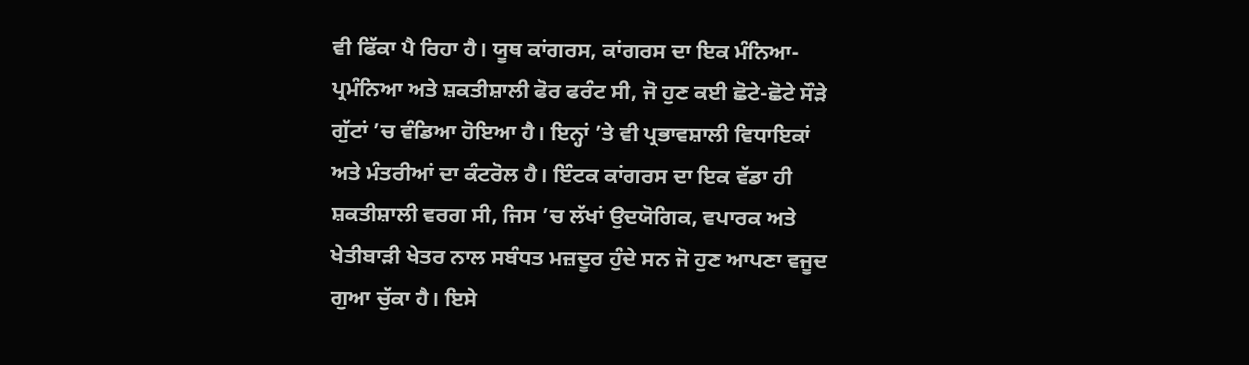ਵੀ ਫਿੱਕਾ ਪੈ ਰਿਹਾ ਹੈ। ਯੂਥ ਕਾਂਗਰਸ, ਕਾਂਗਰਸ ਦਾ ਇਕ ਮੰਨਿਆ-ਪ੍ਰਮੰਨਿਆ ਅਤੇ ਸ਼ਕਤੀਸ਼ਾਲੀ ਫੋਰ ਫਰੰਟ ਸੀ, ਜੋ ਹੁਣ ਕਈ ਛੋਟੇ-ਛੋਟੇ ਸੌੜੇ ਗੁੱਟਾਂ ’ਚ ਵੰਡਿਆ ਹੋਇਆ ਹੈ। ਇਨ੍ਹਾਂ ’ਤੇ ਵੀ ਪ੍ਰਭਾਵਸ਼ਾਲੀ ਵਿਧਾਇਕਾਂ ਅਤੇ ਮੰਤਰੀਆਂ ਦਾ ਕੰਟਰੋਲ ਹੈ। ਇੰਟਕ ਕਾਂਗਰਸ ਦਾ ਇਕ ਵੱਡਾ ਹੀ ਸ਼ਕਤੀਸ਼ਾਲੀ ਵਰਗ ਸੀ, ਜਿਸ ’ਚ ਲੱਖਾਂ ਉਦਯੋਗਿਕ, ਵਪਾਰਕ ਅਤੇ ਖੇਤੀਬਾੜੀ ਖੇਤਰ ਨਾਲ ਸਬੰਧਤ ਮਜ਼ਦੂਰ ਹੁੰਦੇ ਸਨ ਜੋ ਹੁਣ ਆਪਣਾ ਵਜੂਦ ਗੁਆ ਚੁੱਕਾ ਹੈ। ਇਸੇ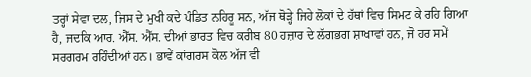ਤਰ੍ਹਾਂ ਸੇਵਾ ਦਲ, ਜਿਸ ਦੇ ਮੁਖੀ ਕਦੇ ਪੰਡਿਤ ਨਹਿਰੂ ਸਨ, ਅੱਜ ਥੋੜ੍ਹੇ ਜਿਹੇ ਲੋਕਾਂ ਦੇ ਹੱਥਾਂ ਵਿਚ ਸਿਮਟ ਕੇ ਰਹਿ ਗਿਆ ਹੈ, ਜਦਕਿ ਆਰ. ਐੱਸ. ਐੱਸ. ਦੀਆਂ ਭਾਰਤ ਵਿਚ ਕਰੀਬ 80 ਹਜ਼ਾਰ ਦੇ ਲੱਗਭਗ ਸ਼ਾਖਾਵਾਂ ਹਨ, ਜੋ ਹਰ ਸਮੇਂ ਸਰਗਰਮ ਰਹਿੰਦੀਆਂ ਹਨ। ਭਾਵੇਂ ਕਾਂਗਰਸ ਕੋਲ ਅੱਜ ਵੀ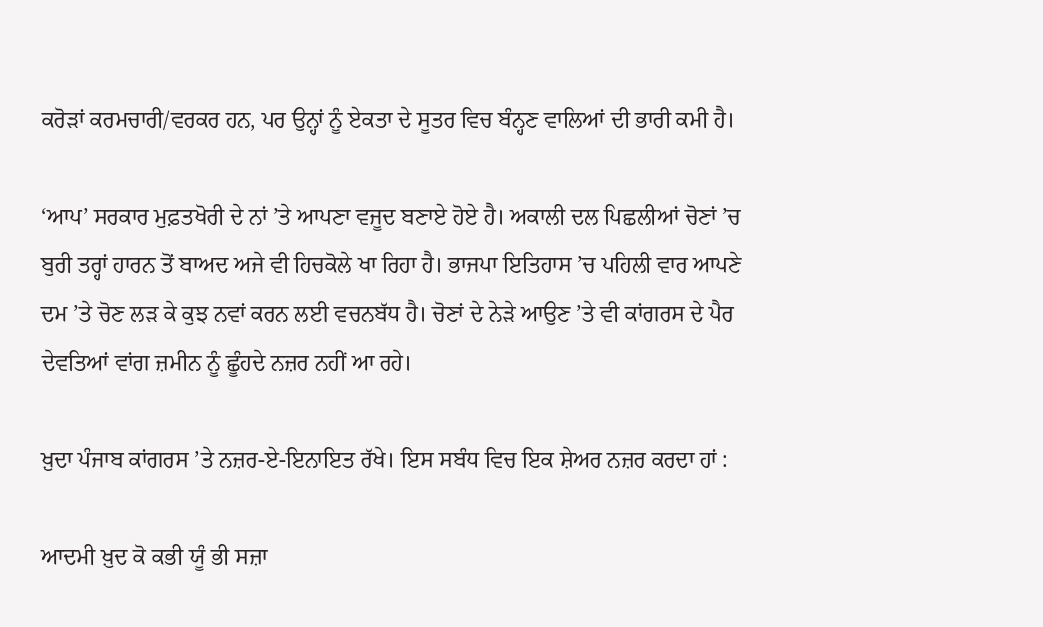ਕਰੋੜਾਂ ਕਰਮਚਾਰੀ/ਵਰਕਰ ਹਨ, ਪਰ ਉਨ੍ਹਾਂ ਨੂੰ ਏਕਤਾ ਦੇ ਸੂਤਰ ਵਿਚ ਬੰਨ੍ਹਣ ਵਾਲਿਆਂ ਦੀ ਭਾਰੀ ਕਮੀ ਹੈ।

‘ਆਪ’ ਸਰਕਾਰ ਮੁਫ਼ਤਖੋਰੀ ਦੇ ਨਾਂ ’ਤੇ ਆਪਣਾ ਵਜੂਦ ਬਣਾਏ ਹੋਏ ਹੈ। ਅਕਾਲੀ ਦਲ ਪਿਛਲੀਆਂ ਚੋਣਾਂ ’ਚ ਬੁਰੀ ਤਰ੍ਹਾਂ ਹਾਰਨ ਤੋਂ ਬਾਅਦ ਅਜੇ ਵੀ ਹਿਚਕੋਲੇ ਖਾ ਰਿਹਾ ਹੈ। ਭਾਜਪਾ ਇਤਿਹਾਸ ’ਚ ਪਹਿਲੀ ਵਾਰ ਆਪਣੇ ਦਮ ’ਤੇ ਚੋਣ ਲੜ ਕੇ ਕੁਝ ਨਵਾਂ ਕਰਨ ਲਈ ਵਚਨਬੱਧ ਹੈ। ਚੋਣਾਂ ਦੇ ਨੇੜੇ ਆਉਣ ’ਤੇ ਵੀ ਕਾਂਗਰਸ ਦੇ ਪੈਰ ਦੇਵਤਿਆਂ ਵਾਂਗ ਜ਼ਮੀਨ ਨੂੰ ਛੂੰਹਦੇ ਨਜ਼ਰ ਨਹੀਂ ਆ ਰਹੇ।

ਖ਼ੁਦਾ ਪੰਜਾਬ ਕਾਂਗਰਸ ’ਤੇ ਨਜ਼ਰ-ਏ-ਇਨਾਇਤ ਰੱਖੇ। ਇਸ ਸਬੰਧ ਵਿਚ ਇਕ ਸ਼ੇਅਰ ਨਜ਼ਰ ਕਰਦਾ ਹਾਂ :

ਆਦਮੀ ਖ਼ੁਦ ਕੋ ਕਭੀ ਯੂੰ ਭੀ ਸਜ਼ਾ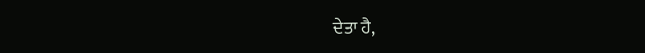ਦੇਤਾ ਹੈ,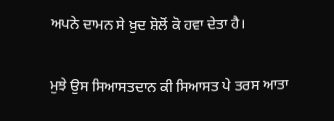ਅਪਨੇ ਦਾਮਨ ਸੇ ਖ਼ੁਦ ਸ਼ੋਲੋਂ ਕੋ ਹਵਾ ਦੇਤਾ ਹੈ।

ਮੁਝੇ ਉਸ ਸਿਆਸਤਦਾਨ ਕੀ ਸਿਆਸਤ ਪੇ ਤਰਸ ਆਤਾ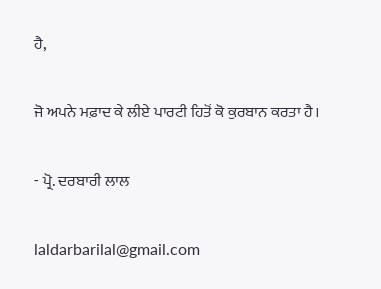ਹੈ,

ਜੋ ਅਪਨੇ ਮਫ਼ਾਦ ਕੇ ਲੀਏ ਪਾਰਟੀ ਹਿਤੋਂ ਕੋ ਕੁਰਬਾਨ ਕਰਤਾ ਹੈ।

- ਪ੍ਰੋ. ਦਰਬਾਰੀ ਲਾਲ

laldarbarilal@gmail.com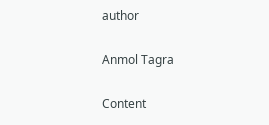author

Anmol Tagra

Content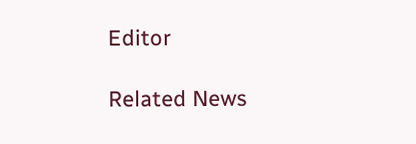Editor

Related News